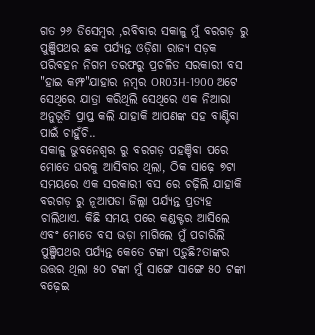ଗତ ୨୬ ଡିସେମ୍ବର ,ରବିବାର ସକାଳୁ ମୁଁ ବରଗଡ଼ ରୁ ପୁଞ୍ଜିପଥର ଛକ ପର୍ଯ୍ୟନ୍ତ ଓଡ଼ିଶା ରାଜ୍ୟ ସଡ଼କ ପରିବହନ ନିଗମ ତରଫରୁ ପ୍ରଚଳିତ ସରକାରୀ ବସ "ହାଇ କମ୍ଫ"ଯାହାର ନମ୍ବର OR03H-1900 ଅଟେ ସେଥିରେ ଯାତ୍ରା କରିଥିଲି ସେଥିରେ ଏକ ନିଆରା ଅନୁଭୂତି ପ୍ରାପ୍ତ କଲି ଯାହାକି ଆପଣଙ୍କ ସହ ବାଣ୍ଟିବା ପାଇଁ ଚାହୁଁଚି..
ସକାଳୁ ଭୁବନେଶ୍ବର ରୁ ବରଗଡ଼ ପହଞ୍ଚିବା ପରେ ମୋତେ ଘରକୁ ଆସିବାର ଥିଲା, ଠିକ ସାଢ଼େ ୭ଟା ସମୟରେ ଏକ ସରକାରୀ ବସ ରେ ଚଢ଼ିଲି ଯାହାକି ବରଗଡ଼ ରୁ ନୂଆପଡା ଜିଲ୍ଲା ପର୍ଯ୍ୟନ୍ତ ପ୍ରତ୍ୟହ ଚାଲିଥାଏ. କିଛି ସମୟ ପରେ କଣ୍ଡକ୍ଟର ଆସିଲେ ଏବଂ ମୋତେ ବସ ଭଡ଼ା ମାଗିଲେ ମୁଁ ପଚାରିଲି ପୁଞ୍ଜିପଥର ପର୍ଯ୍ୟନ୍ତ କେତେ ଟଙ୍କା ପଡ଼ୁଛି?ତାଙ୍କର ଉତ୍ତର ଥିଲା ୫୦ ଟଙ୍କା ମୁଁ ସାଙ୍ଗେ ସାଙ୍ଗେ ୫୦ ଟଙ୍କା ବଢ଼େଇ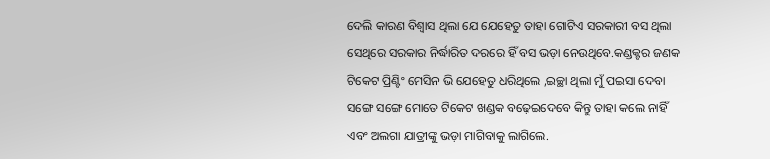ଦେଲି କାରଣ ବିଶ୍ୱାସ ଥିଲା ଯେ ଯେହେତୁ ତାହା ଗୋଟିଏ ସରକାରୀ ବସ ଥିଲା ସେଥିରେ ସରକାର ନିର୍ଦ୍ଧାରିତ ଦରରେ ହିଁ ବସ ଭଡ଼ା ନେଉଥିବେ.କଣ୍ଡକ୍ଟର ଜଣକ ଟିକେଟ ପ୍ରିଣ୍ଟିଂ ମେସିନ ଭି ଯେହେତୁ ଧରିଥିଲେ ,ଇଚ୍ଛା ଥିଲା ମୁଁ ପଇସା ଦେବା ସଙ୍ଗେ ସଙ୍ଗେ ମୋତେ ଟିକେଟ ଖଣ୍ଡକ ବଢ଼େଇଦେବେ କିନ୍ତୁ ତାହା କଲେ ନାହିଁ ଏବଂ ଅଲଗା ଯାତ୍ରୀଙ୍କୁ ଭଡ଼ା ମାଗିବାକୁ ଲାଗିଲେ.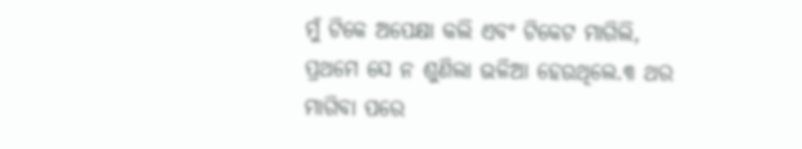ମୁଁ ଟିକେ ଅପେକ୍ଷା କଲି ଏବଂ ଟିକେଟ ମାଗିଲି, ପ୍ରଥମେ ସେ ନ ଶୁଣିଲା ଭଳିଆ ହେଉଥିଲେ.୩ ଥର ମାଗିବା ପରେ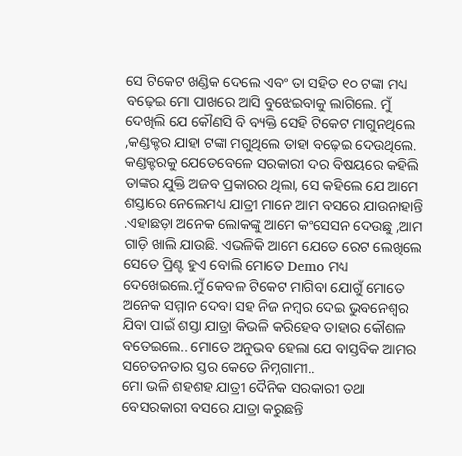ସେ ଟିକେଟ ଖଣ୍ଡିକ ଦେଲେ ଏବଂ ତା ସହିତ ୧୦ ଟଙ୍କା ମଧ୍ୟ ବଢ଼େଇ ମୋ ପାଖରେ ଆସି ବୁଝେଇବାକୁ ଲାଗିଲେ. ମୁଁ ଦେଖିଲି ଯେ କୌଣସି ବି ବ୍ୟକ୍ତି ସେହି ଟିକେଟ ମାଗୁନଥିଲେ ,କଣ୍ଡକ୍ଟର ଯାହା ଟଙ୍କା ମଗୁଥିଲେ ତାହା ବଢ଼େଇ ଦେଉଥିଲେ.
କଣ୍ଡକ୍ଟରକୁ ଯେତେବେଳେ ସରକାରୀ ଦର ବିଷୟରେ କହିଲି ତାଙ୍କର ଯୁକ୍ତି ଅଜବ ପ୍ରକାରର ଥିଲା, ସେ କହିଲେ ଯେ ଆମେ ଶସ୍ତାରେ ନେଲେମଧ୍ୟ ଯାତ୍ରୀ ମାନେ ଆମ ବସରେ ଯାଉନାହାନ୍ତି .ଏହାଛଡ଼ା ଅନେକ ଲୋକଙ୍କୁ ଆମେ କଂସେସନ ଦେଉଛୁ ,ଆମ ଗାଡ଼ି ଖାଲି ଯାଉଛି. ଏଭଳିକି ଆମେ ଯେତେ ରେଟ ଲେଖିଲେ ସେତେ ପ୍ରିଣ୍ଟ ହୁଏ ବୋଲି ମୋତେ Demo ମଧ୍ୟ ଦେଖେଇଲେ.ମୁଁ କେବଳ ଟିକେଟ ମାଗିବା ଯୋଗୁଁ ମୋତେ ଅନେକ ସମ୍ମାନ ଦେବା ସହ ନିଜ ନମ୍ବର ଦେଇ ଭୁବନେଶ୍ବର ଯିବା ପାଇଁ ଶସ୍ତା ଯାତ୍ରା କିଭଳି କରିହେବ ତାହାର କୌଶଳ ବତେଇଲେ.. ମୋତେ ଅନୁଭବ ହେଲା ଯେ ବାସ୍ତବିକ ଆମର ସଚେତନତାର ସ୍ତର କେତେ ନିମ୍ନଗାମୀ..
ମୋ ଭଳି ଶହଶହ ଯାତ୍ରୀ ଦୈନିକ ସରକାରୀ ତଥା ବେସରକାରୀ ବସରେ ଯାତ୍ରା କରୁଛନ୍ତି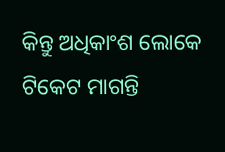କିନ୍ତୁ ଅଧିକାଂଶ ଲୋକେ ଟିକେଟ ମାଗନ୍ତି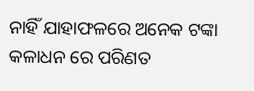ନାହିଁ ଯାହାଫଳରେ ଅନେକ ଟଙ୍କା କଳାଧନ ରେ ପରିଣତ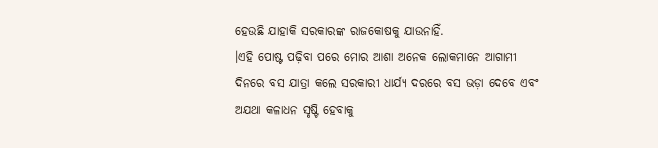ହେଉଛି ଯାହାକି ସରକାରଙ୍କ ରାଜକୋଷକୁ ଯାଉନାହିଁ.
।ଏହି ପୋଷ୍ଟ ପଢ଼ିବା ପରେ ମୋର ଆଶା ଅନେକ ଲୋକମାନେ ଆଗାମୀ ଦିନରେ ବସ ଯାତ୍ରା କଲେ ସରକାରୀ ଧାର୍ଯ୍ୟ ଦରରେ ବସ ଭଡ଼ା ଦେବେ ଏବଂ ଅଯଥା କଳାଧନ ସୃଷ୍ଟି ହେବାକୁ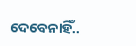ଦେବେନାହିଁ..